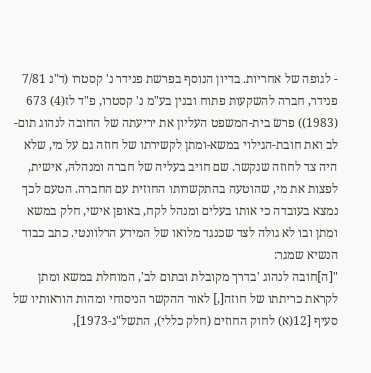- לגופה של אחריות. בדיון הנוסף בפרשת פנידר נ' קסטרו (ד"נ 7/81 פנידר, חברה להשקעות פתוח ובנין בע"מ נ' קסטרו, פ"ד לז(4) 673 (1983)) פרשׂ בית-המשפט העליון את יריעתה של החובה לנהוג תום-לב ואת חובת-הגילוי במשא-ומתן לקשירתו של חוזה גם על מי, שלא היה צד לחוזה שנקשר. שם חויב בעליה של חברה ומנהלהּ, אישית, לפצות את מי, שהוטעה בהתקשרותו החוזית עם החברה. הטעם לכך נמצא בעובדה כי אותו בעלים ומנהל לקח, באופן אישי, חלק במשא ומתן ובו לא גולה לצד שכנגד מלואו של המידע הרלוונטי. כתב כבוד הנשיא שמגר:
"[ה]חובה לנהוג 'בדרך מקובלת ובתום לב', המוחלת במשא ומתן לקראת כריתתו של חוזה[,] לאור ההקשר הניסוחי ומהות הוראותיו של סעיף [12(א) לחוק החוזים (חלק כללי), התשל"ג-1973],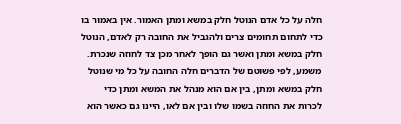חלה על כל אדם הנוטל חלק במשא ומתן האמור. אין באמור בו כדי לתחום תחומים צרים ולהגביל את החובה רק לאדם, הנוטל חלק במשא ומתן ואשר גם הופך לאחר מכן צד לחוזה שנכרת. משמע, לפי פשוטם של הדברים חלה החובה על כל מי שנוטל חלק במשא ומתן, בין אם הוא מנהל את המשא ומתן כדי לכרות את החוזה בשמו שלו ובין אם לאו, היינו גם כאשר הוא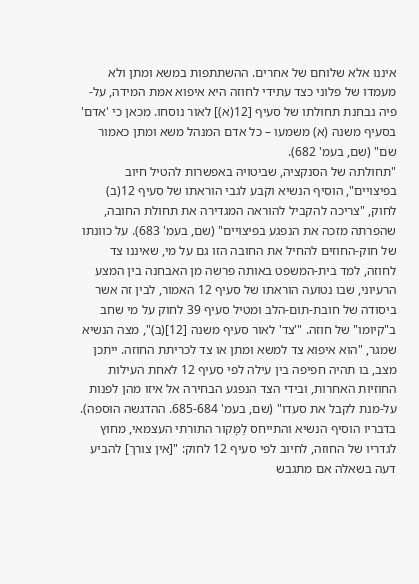איננו אלא שלוחם של אחרים. ההשתתפות במשא ומתן ולא מעמדו של פלוני כצד עתידי לחוזה היא איפוא אמת המידה, על-פיה נבחנת תחולתו של סעיף [12(א)] לאור נוסחו. מכאן כי 'אדם' בסעיף משנה (א) משמעו – כל אדם המנהל משא ומתן כאמור שם" (שם, בעמ' 682).
"תחולתה של הסנקציה, שביטויה באפשרות להטיל חיוב בפיצויים", הוסיף הנשיא וקבע לגבי הוראתו של סעיף 12(ב) לחוק, "צריכה להקביל להוראה המגדירה את תחולת החובה, שהפרתה מזכה את הנפגע בפיצויים" (שם, בעמ' 683). על כוונתו של חוק-החוזים להחיל את החובה הזו גם על מי, שאיננו צד לחוזה, למד בית-המשפט באותה פרשה מן האבחנה בין המצע הרעיוני, שבו נטועה הוראתו של סעיף 12 האמור, לבין זה אשר ביסודה של חובת-תום-הלב ומטיל סעיף 39 לחוק על מי שחב ב"קיומו" של חוזה. "'צד' לאור סעיף משנה [12](ב)", מצה הנשיא שמגר, "הוא איפוא צד למשא ומתן או צד לכריתת החוזה. ייתכן מצב, בו תהיה חפיפה בין עילה לפי סעיף 12 לאחת העילות החוזיות האחרות, ובידי הצד הנפגע הבחירה אל איזו מהן לפנות על-מנת לקבל את סעדו" (שם, בעמ' 685-684. ההדגשה הוּספה). בדבריו הוסיף הנשיא והתייחס לַמָּקור התורתי העצמאי, מחוץ לגדריו של החוזה, לחיוב לפי סעיף 12 לחוק: "[אין צורך] להביע דעה בשאלה אם מתגבש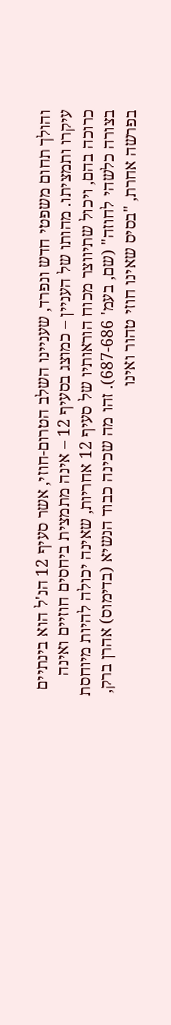והולך תחום משפטי חדש ונפרד, שעניינו השלב הטרום-חוזי, אשר סעיף 12 הנ'ל הוא בינתיים עיקרו ותמציתו. מהותו של העניין – כמוצג בסעיף 12 – אינה מתמצית ביחסים חוזיים ואינה כרוכה בהם, ויכול שתיווצר מכוח הוראותיו של סעיף 12 אחריות, שאינה יכולה להיות מיוחסת בצורה כלשהי לחוזה" (שם, בעמ' 687-686). זהו מה שכינה כבוד הנשיא (בדימוס) אהרן ברק, בפרשה אחרת, "בסיס שאינו חוזי טהור ואינו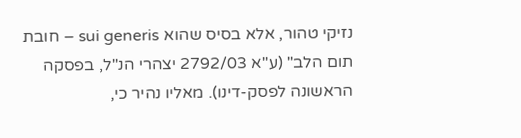נזיקי טהור, אלא בסיס שהוא sui generis – חובת תום הלב" (ע"א 2792/03 יצהרי הנ"ל, בפסקה הראשונה לפסק-דינו). מאליו נהיר כי,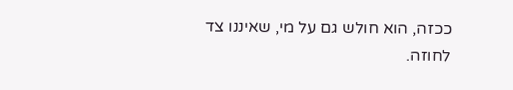ככזה, הוא חולש גם על מי, שאיננו צד לחוזה.